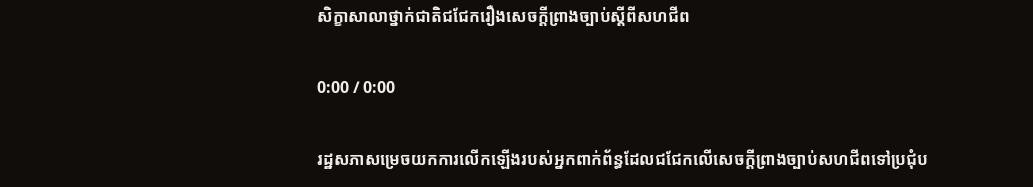សិក្ខាសាលាថ្នាក់ជាតិជជែករឿងសេចក្តីព្រាងច្បាប់ស្ដីពីសហជីព

0:00 / 0:00

រដ្ឋសភាសម្រេចយកការលើកឡើងរបស់អ្នកពាក់ព័ន្ធដែលជជែកលើសេចក្តីព្រាងច្បាប់សហជីពទៅប្រជុំប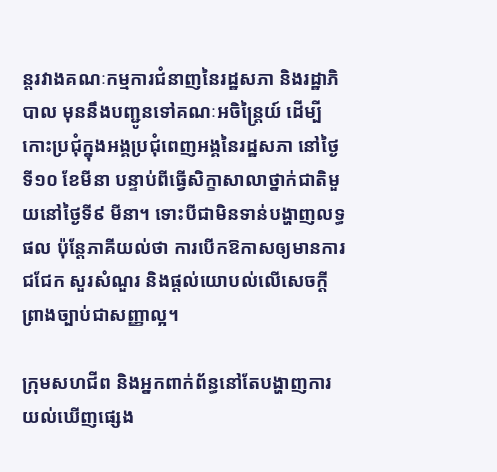ន្តរវាងគណៈកម្មការជំនាញនៃរដ្ឋសភា និងរដ្ឋាភិបាល មុននឹងបញ្ជូនទៅគណៈអចិន្ត្រៃយ៍ ដើម្បីកោះប្រជុំក្នុងអង្គប្រជុំពេញអង្គនៃរដ្ឋសភា នៅថ្ងៃទី១០ ខែមីនា បន្ទាប់ពីធ្វើសិក្ខាសាលាថ្នាក់ជាតិមួយនៅថ្ងៃទី៩ មីនា។ ទោះបីជាមិនទាន់បង្ហាញលទ្ធផល ប៉ុន្តែភាគីយល់ថា ការបើកឱកាសឲ្យមានការជជែក សួរសំណួរ និងផ្តល់យោបល់លើសេចក្តីព្រាងច្បាប់ជាសញ្ញាល្អ។

ក្រុមសហជីព និងអ្នកពាក់ព័ន្ធនៅតែបង្ហាញការយល់ឃើញផ្សេង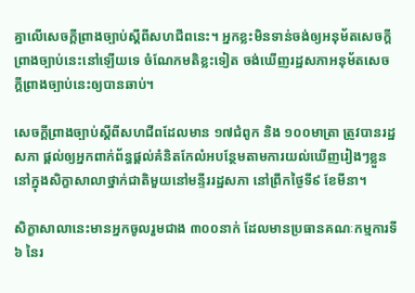គ្នាលើសេចក្តីព្រាងច្បាប់ស្ដីពីសហជីពនេះ។ អ្នកខ្លះមិនទាន់ចង់ឲ្យអនុម័តសេចក្តីព្រាងច្បាប់នេះនៅឡើយទេ ចំណែកមតិខ្លះទៀត ចង់ឃើញរដ្ឋសភាអនុម័តសេចក្តីព្រាងច្បាប់នេះឲ្យបានឆាប់។

សេចក្តីព្រាងច្បាប់ស្ដីពីសហជីពដែលមាន ១៧ជំពូក និង ១០០មាត្រា ត្រូវបានរដ្ឋសភា ផ្តល់ឲ្យអ្នកពាក់ព័ន្ធផ្តល់គំនិតកែលំអបន្ថែមតាមការយល់ឃើញរៀងៗខ្លួន នៅក្នុងសិក្ខាសាលាថ្នាក់ជាតិមួយនៅមន្ទីររដ្ឋសភា នៅព្រឹកថ្ងៃទី៩ ខែមីនា។

សិក្ខាសាលានេះមានអ្នកចូលរួមជាង ៣០០នាក់ ដែលមានប្រធានគណៈកម្មការទី៦ នៃរ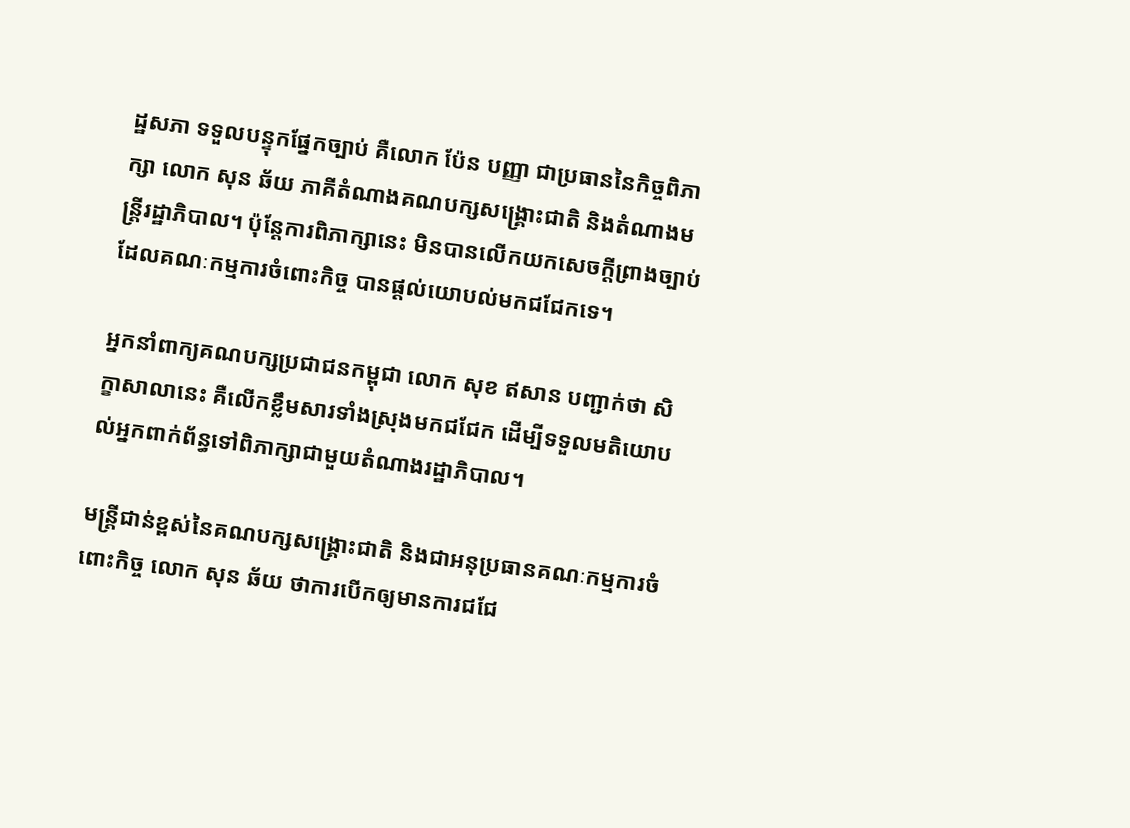ដ្ឋសភា ទទួលបន្ទុកផ្នែកច្បាប់ គឺលោក ប៉ែន បញ្ញា ជាប្រធាននៃកិច្ចពិភាក្សា លោក សុន ឆ័យ ភាគីតំណាងគណបក្សសង្គ្រោះជាតិ និងតំណាងមន្ត្រីរដ្ឋាភិបាល។ ប៉ុន្តែការពិភាក្សានេះ មិនបានលើកយកសេចក្តីព្រាងច្បាប់ដែលគណៈកម្មការចំពោះកិច្ច បានផ្តល់យោបល់មកជជែកទេ។

អ្នកនាំពាក្យគណបក្សប្រជាជនកម្ពុជា លោក សុខ ឥសាន បញ្ជាក់ថា សិក្ខាសាលានេះ គឺលើកខ្លឹមសារទាំងស្រុងមកជជែក ដើម្បីទទួលមតិយោបល់អ្នកពាក់ព័ន្ធទៅពិភាក្សាជាមួយតំណាងរដ្ឋាភិបាល។

មន្ត្រីជាន់ខ្ពស់នៃគណបក្សសង្គ្រោះជាតិ និងជាអនុប្រធានគណៈកម្មការចំពោះកិច្ច លោក សុន ឆ័យ ថាការបើកឲ្យមានការជជែ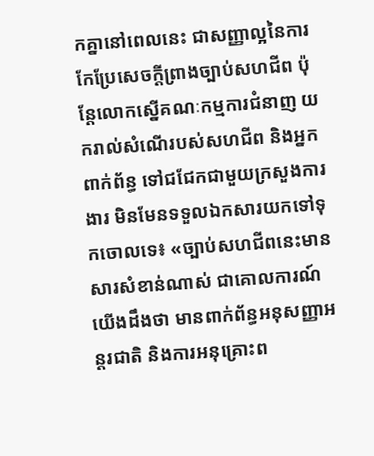កគ្នានៅពេលនេះ ជាសញ្ញាល្អនៃការកែប្រែសេចក្តីព្រាងច្បាប់សហជីព ប៉ុន្តែលោកស្នើគណៈកម្មការជំនាញ យករាល់សំណើរបស់សហជីព និងអ្នកពាក់ព័ន្ធ ទៅជជែកជាមួយក្រសួងការងារ មិនមែនទទួលឯកសារយកទៅទុកចោលទេ៖ «ច្បាប់សហជីពនេះមានសារសំខាន់ណាស់ ជាគោលការណ៍យើងដឹងថា មានពាក់ព័ន្ធអនុសញ្ញាអន្តរជាតិ និងការអនុគ្រោះព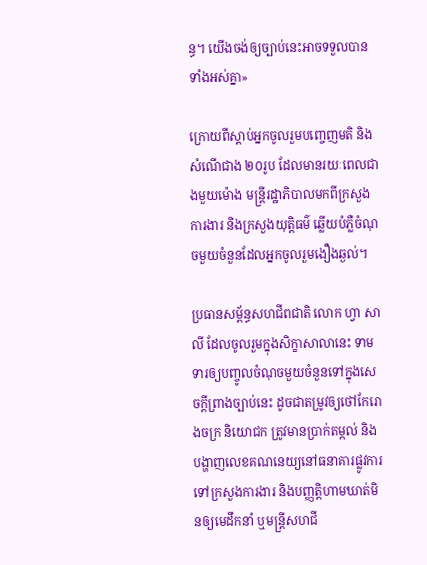ន្ធ។ យើងចង់ឲ្យច្បាប់នេះអាចទទួលបានទាំងអស់គ្នា»

ក្រោយពីស្តាប់អ្នកចូលរួមបញ្ចេញមតិ និងសំណើជាង ២០រូប ដែលមានរយៈពេលជាងមួយម៉ោង មន្ត្រីរដ្ឋាភិបាលមកពីក្រសួងការងារ និងក្រសួងយុត្តិធម៌ ឆ្លើយបំភ្លឺចំណុចមួយចំនួនដែលអ្នកចូលរួមងឿងឆ្ងល់។

ប្រធានសម្ព័ន្ធសហជីពជាតិ លោក ហ្វា សាលី ដែលចូលរួមក្នុងសិក្ខាសាលានេះ ទាមទារឲ្យបញ្ចូលចំណុចមួយចំនួនទៅក្នុងសេចក្តីព្រាងច្បាប់នេះ ដូចជាតម្រូវឲ្យថៅកែរោងចក្រ និយោជក ត្រូវមានប្រាក់តម្កល់ និងបង្ហាញលេខគណនេយ្យនៅធនាគារផ្លូវការទៅក្រសួងការងារ និងបញ្ញត្តិហាមឃាត់មិនឲ្យមេដឹកនាំ ឬមន្ត្រីសហជី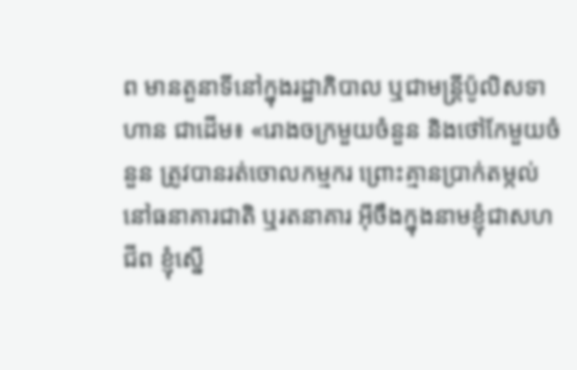ព មានតួនាទីនៅក្នុងរដ្ឋាភិបាល ឬជាមន្ត្រីប៉ូលិសទាហាន ជាដើម៖ «រោងចក្រមួយចំនួន និងថៅកែមួយចំនួន ត្រូវបានរត់ចោលកម្មករ ព្រោះគ្មានប្រាក់តម្កល់នៅធនាគារជាតិ ឬរតនាគារ អ៊ីចឹងក្នុងនាមខ្ញុំជាសហជីព ខ្ញុំស្នើ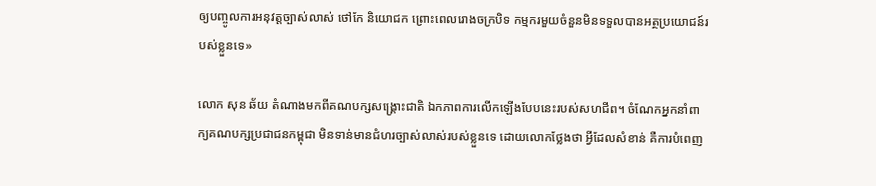ឲ្យបញ្ចូលការអនុវត្តច្បាស់លាស់ ថៅកែ និយោជក ព្រោះពេលរោងចក្របិទ កម្មករមួយចំនួនមិនទទួលបានអត្ថប្រយោជន៍របស់ខ្លួនទេ»

លោក សុន ឆ័យ តំណាងមកពីគណបក្សសង្គ្រោះជាតិ ឯកភាពការលើកឡើងបែបនេះរបស់សហជីព។ ចំណែកអ្នកនាំពាក្យគណបក្សប្រជាជនកម្ពុជា មិនទាន់មានជំហរច្បាស់លាស់របស់ខ្លួនទេ ដោយលោកថ្លែងថា អ្វីដែលសំខាន់ គឺការបំពេញ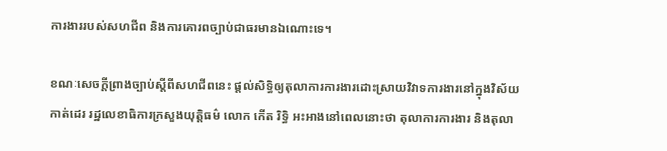ការងាររបស់សហជីព និងការគោរពច្បាប់ជាធរមានឯណោះទេ។

ខណៈសេចក្តីព្រាងច្បាប់ស្ដីពីសហជីពនេះ ផ្តល់សិទ្ធិឲ្យតុលាការការងារដោះស្រាយវិវាទការងារនៅក្នុងវិស័យកាត់ដេរ រដ្ឋលេខាធិការក្រសួងយុត្តិធម៌ លោក កើត រិទ្ធិ អះអាងនៅពេលនោះថា តុលាការការងារ និងតុលា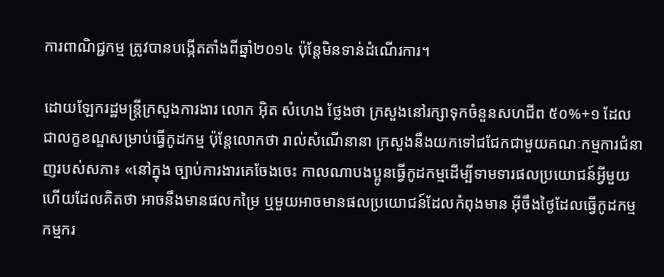ការពាណិជ្ជកម្ម ត្រូវបានបង្កើតតាំងពីឆ្នាំ២០១៤ ប៉ុន្តែមិនទាន់ដំណើរការ។

ដោយឡែករដ្ឋមន្ត្រីក្រសួងការងារ លោក អ៊ិត សំហេង ថ្លែងថា ក្រសួងនៅរក្សាទុកចំនួនសហជីព ៥០%+១ ដែលជាលក្ខខណ្ឌសម្រាប់ធ្វើកូដកម្ម ប៉ុន្តែលោកថា រាល់សំណើនានា ក្រសួងនឹងយកទៅជជែកជាមួយគណៈកម្មការជំនាញរបស់សភា៖ «នៅក្នុង ច្បាប់ការងារគេចែងចេះ កាលណាបងប្អូនធ្វើកូដកម្មដើម្បីទាមទារផលប្រយោជន៍អ្វីមួយ ហើយដែលគិតថា អាចនឹងមានផលកម្រៃ ឬមួយអាចមានផលប្រយោជន៍ដែលកំពុងមាន អ៊ីចឹងថ្ងៃដែលធ្វើកូដកម្ម កម្មករ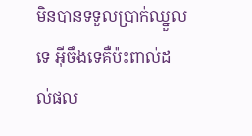មិនបានទទួលប្រាក់ឈ្នួលទេ អ៊ីចឹងទេគឺប៉ះពាល់ដល់ផល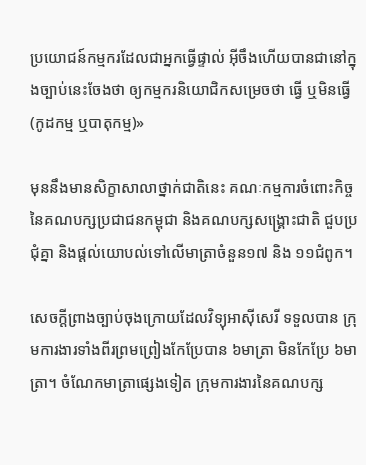ប្រយោជន៍កម្មករដែលជាអ្នកធ្វើផ្ទាល់ អ៊ីចឹងហើយបានជានៅក្នុងច្បាប់នេះចែងថា ឲ្យកម្មករនិយោជិកសម្រេចថា ធ្វើ ឬមិនធ្វើ (កូដកម្ម ឬបាតុកម្ម)»

មុននឹងមានសិក្ខាសាលាថ្នាក់ជាតិនេះ គណៈកម្មការចំពោះកិច្ចនៃគណបក្សប្រជាជនកម្ពុជា និងគណបក្សសង្គ្រោះជាតិ ជួបប្រជុំគ្នា និងផ្តល់យោបល់ទៅលើមាត្រាចំនួន១៧ និង ១១ជំពូក។

សេចក្តីព្រាងច្បាប់ចុងក្រោយដែលវិទ្យុអាស៊ីសេរី ទទួលបាន ក្រុមការងារទាំងពីរព្រមព្រៀងកែប្រែបាន ៦មាត្រា មិនកែប្រែ ៦មាត្រា។ ចំណែកមាត្រាផ្សេងទៀត ក្រុមការងារនៃគណបក្ស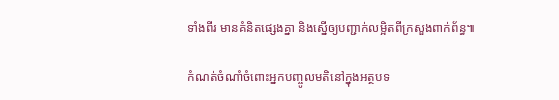ទាំងពីរ មានគំនិតផ្សេងគ្នា និងស្នើឲ្យបញ្ជាក់លម្អិតពីក្រសួងពាក់ព័ន្ធ៕

កំណត់ចំណាំចំពោះអ្នកបញ្ចូលមតិនៅក្នុងអត្ថបទ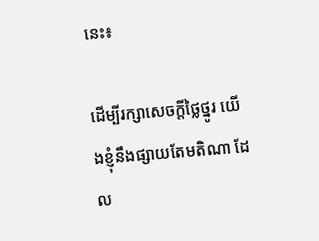នេះ៖

ដើម្បីរក្សាសេចក្ដីថ្លៃថ្នូរ យើងខ្ញុំនឹងផ្សាយតែមតិណា ដែល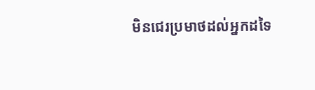មិនជេរប្រមាថដល់អ្នកដទៃ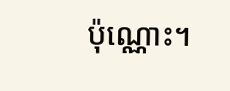ប៉ុណ្ណោះ។